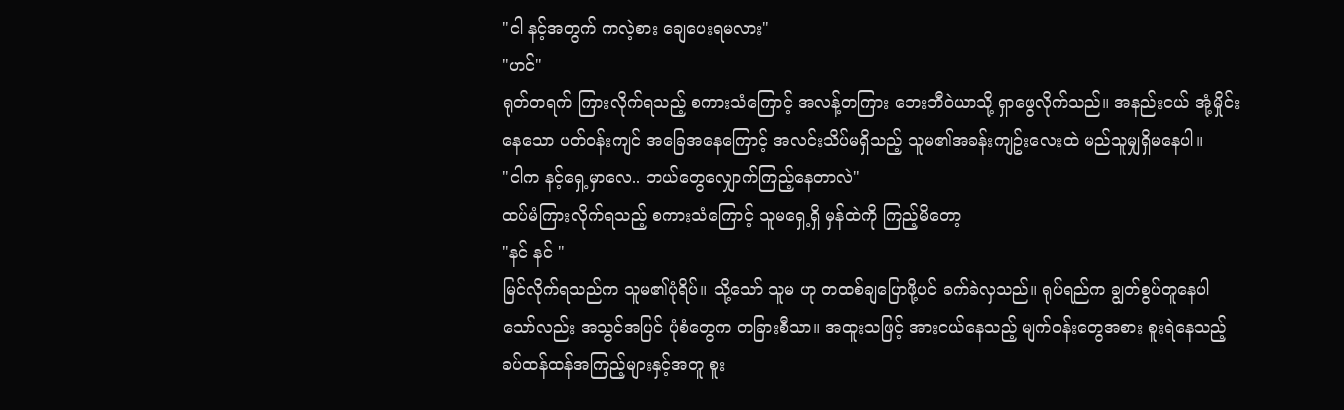"ငါ နင့်အတွက် ကလဲ့စား ချေပေးရမလား"
"ဟင်"
ရုတ်တရက် ကြားလိုက်ရသည့် စကားသံကြောင့် အလန့်တကြား ဘေးဘီဝဲယာသို့ ရှာဖွေလိုက်သည်။ အနည်းငယ် အုံ့မှိုင်းနေသော ပတ်ဝန်းကျင် အခြေအနေကြောင့် အလင်းသိပ်မရှိသည့် သူမ၏အခန်းကျဥ်းလေးထဲ မည်သူမျှရှိမနေပါ။
"ငါက နင့်ရှေ့မှာလေ.. ဘယ်တွေလျှောက်ကြည့်နေတာလဲ"
ထပ်မံကြားလိုက်ရသည့် စကားသံကြောင့် သူမရှေ့ရှိ မှန်ထဲကို ကြည့်မိတော့
"နင် နင် "
မြင်လိုက်ရသည်က သူမ၏ပုံရိပ်။ သို့သော် သူမ ဟု တထစ်ချပြောဖို့ပင် ခက်ခဲလှသည်။ ရုပ်ရည်က ချွတ်စွပ်တူနေပါသော်လည်း အသွင်အပြင် ပုံစံတွေက တခြားစီသာ။ အထူးသဖြင့် အားငယ်နေသည့် မျက်ဝန်းတွေအစား စူးရဲနေသည့် ခပ်ထန်ထန်အကြည့်များနှင့်အတူ စူး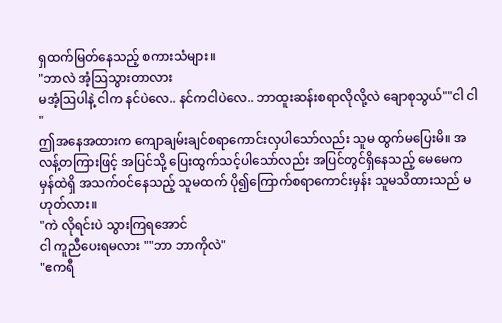ရှထက်မြတ်နေသည့် စကားသံများ။
"ဘာလဲ အံ့သြသွားတာလား
မအံ့ဩပါနဲ့ ငါက နင်ပဲလေ.. နင်ကငါပဲလေ.. ဘာထူးဆန်းစရာလိုလို့လဲ ချောစုသွယ်""ငါ ငါ "
ဤအနေအထားက ကျောချမ်းချင်စရာကောင်းလှပါသော်လည်း သူမ ထွက်မပြေးမိ။ အလန့်တကြားဖြင့် အပြင်သို့ ပြေးထွက်သင့်ပါသော်လည်း အပြင်တွင်ရှိနေသည့် မေမေက မှန်ထဲရှိ အသက်ဝင်နေသည့် သူမထက် ပို၍ကြောက်စရာကောင်းမှန်း သူမသိထားသည် မဟုတ်လား။
"ကဲ လိုရင်းပဲ သွားကြရအောင်
ငါ ကူညီပေးရမလား ""ဘာ ဘာကိုလဲ"
"ဧကရီ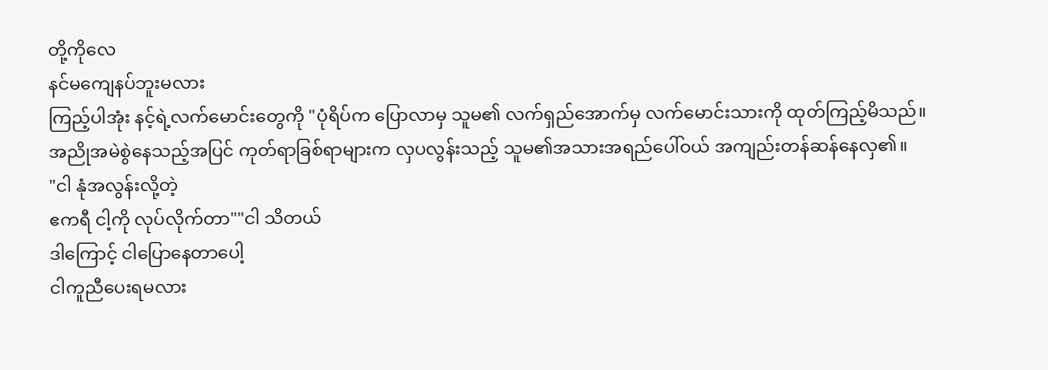တို့ကိုလေ
နင်မကျေနပ်ဘူးမလား
ကြည့်ပါအုံး နင့်ရဲ့လက်မောင်းတွေကို "ပုံရိပ်က ပြောလာမှ သူမ၏ လက်ရှည်အောက်မှ လက်မောင်းသားကို ထုတ်ကြည့်မိသည်။
အညိုအမဲစွဲနေသည့်အပြင် ကုတ်ရာခြစ်ရာများက လှပလွန်းသည့် သူမ၏အသားအရည်ပေါ်ဝယ် အကျည်းတန်ဆန်နေလှ၏။
"ငါ နုံအလွန်းလို့တဲ့
ဧကရီ ငါ့ကို လုပ်လိုက်တာ""ငါ သိတယ်
ဒါကြောင့် ငါပြောနေတာပေါ့
ငါကူညီပေးရမလား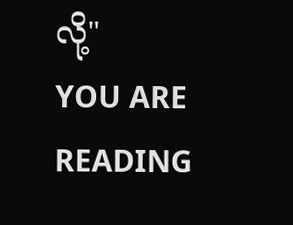လို့"
YOU ARE READING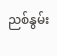ညစ်နွမ်း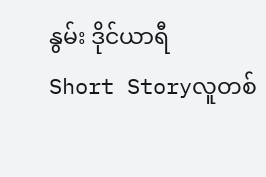နွမ်း ဒိုင်ယာရီ
Short Storyလူတစ်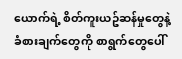ယောက်ရဲ့ စိတ်ကူးယဥ်ဆန်မှုတွေနဲ့ ခံစားချက်တွေကို စာရွက်တွေပေါ်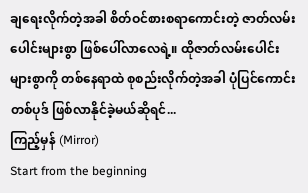ချရေးလိုက်တဲ့အခါ စိတ်ဝင်စားစရာကောင်းတဲ့ ဇာတ်လမ်းပေါင်းများစွာ ဖြစ်ပေါ်လာလေရဲ့။ ထိုဇာတ်လမ်းပေါင်းများစွာကို တစ်နေရာထဲ စုစည်းလိုက်တဲ့အခါ ပုံပြင်ကောင်းတစ်ပုဒ် ဖြစ်လာနိုင်ခဲ့မယ်ဆိုရင်...
ကြည့်မှန် (Mirror)
Start from the beginning